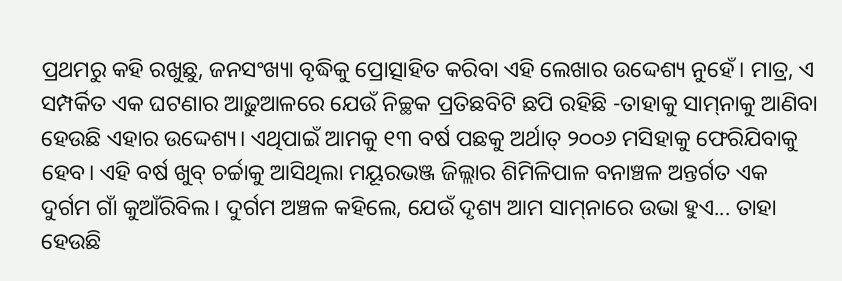ପ୍ରଥମରୁ କହି ରଖୁଛୁ, ଜନସଂଖ୍ୟା ବୃଦ୍ଧିକୁ ପ୍ରୋତ୍ସାହିତ କରିବା ଏହି ଲେଖାର ଉଦ୍ଦେଶ୍ୟ ନୁହେଁ। ମାତ୍ର, ଏ ସମ୍ପର୍କିତ ଏକ ଘଟଣାର ଆଢ଼ୁଆଳରେ ଯେଉଁ ନିଚ୍ଛକ ପ୍ରତିଛବିଟି ଛପି ରହିଛି -ତାହାକୁ ସାମ୍‌ନାକୁ ଆଣିବା ହେଉଛି ଏହାର ଉଦ୍ଦେଶ୍ୟ। ଏଥିପାଇଁ ଆମକୁ ୧୩ ବ‌ର୍ଷ ପଛକୁ ଅର୍ଥାତ୍‌ ୨୦୦୬ ମସିହାକୁ ଫେରିଯିବାକୁ ହେବ। ଏହି ବର୍ଷ ଖୁବ୍‌ ଚର୍ଚ୍ଚାକୁ ଆସିଥିଲା ମୟୂରଭଞ୍ଜ ଜିଲ୍ଲାର ଶିମିଳିପାଳ ବନାଞ୍ଚଳ ଅନ୍ତର୍ଗତ ଏକ ଦୁର୍ଗମ ଗାଁ କୁଆଁରିବିଲ। ଦୁର୍ଗମ ଅଞ୍ଚଳ କହିଲେ, ଯେଉଁ ଦୃଶ୍ୟ ଆମ ସାମ୍‌ନାରେ ଉଭା ହୁଏ... ତାହା ହେଉଛି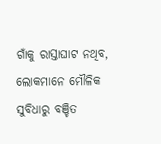ଗାଁକୁ ରାସ୍ତାଘାଟ ନଥିବ, ଲୋକମାନେ ମୌଳିକ ସୁବିଧାରୁ ବଞ୍ଚିତ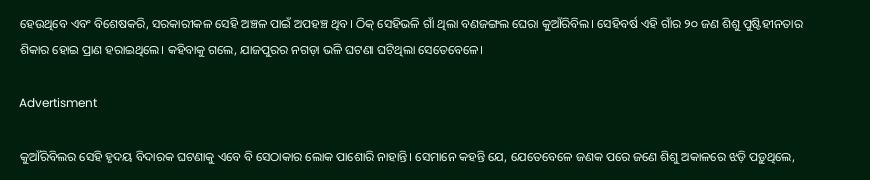ହେଉଥି‌ବେ ଏବଂ ବିଶେଷକରି, ସରକାରୀକଳ ସେହି ଅଞ୍ଚଳ ପାଇଁ ଅପହଞ୍ଚ ଥିବ। ଠିକ୍‌ ସେହିଭଳି ଗାଁ ଥିଲା ବଣଜଙ୍ଗଲ ଘେରା କୁଆଁରିବିଲ। ସେହିବର୍ଷ ଏହି ଗାଁର ୨୦ ଜଣ ଶିଶୁ ପୁଷ୍ଟିହୀନତାର ଶିକାର ହୋଇ ପ୍ରାଣ ହରାଇଥିଲେ। କହିବାକୁ ଗଲେ, ଯାଜପୁରର ନଗଡ଼ା ଭଳି ଘଟଣା ଘଟିଥିଲା ସେତେବେଳେ।

Advertisment

କୁଆଁରିବିଲର ସେହି ହୃଦୟ ବିଦାରକ ଘଟଣାକୁ ଏବେ ବି ସେଠାକାର ଲୋକ ପାଶୋରି ନାହାନ୍ତି। ସେମାନେ କହନ୍ତି ଯେ, ଯେତେବେଳେ ଜଣକ ପରେ ଜଣେ ଶିଶୁ ଅକାଳରେ ଝଡ଼ି ପଡ଼ୁଥିଲେ,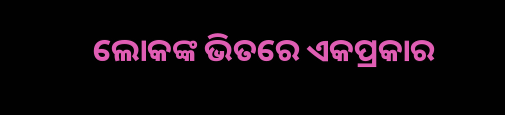ଲୋକଙ୍କ ଭିତରେ ଏକପ୍ରକାର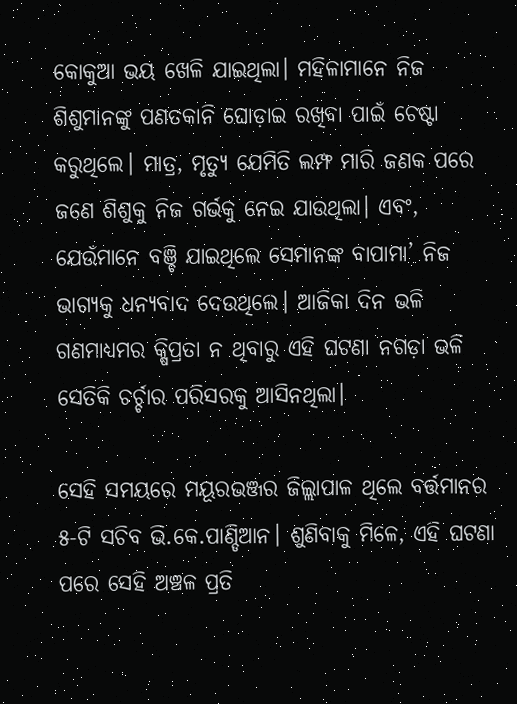କୋକୁଆ ଭୟ ଖେଳି ଯାଇଥିଲା। ମହିଳାମାନେ ନିଜ ଶିଶୁମାନଙ୍କୁ ପଣତକାନି ଘୋଡ଼ାଇ ରଖିବା ପାଇଁ ଚେଷ୍ଟା କରୁଥିଲେ। ମାତ୍ର, ମୃତ୍ୟୁ ଯେମିତି ଲମ୍ଫ ମାରି ଜଣକ ପରେ ଜଣେ ଶିଶୁକୁ ନିଜ ଗର୍ଭକୁ ନେଇ ଯାଉଥିଲା। ଏବଂ, ଯେଉଁମାନେ ବଞ୍ଚି ଯାଇଥିଲେ ସେମାନଙ୍କ ବାପାମା’ ନିଜ ଭାଗ୍ୟକୁ ଧନ୍ୟବାଦ ଦେଉଥିଲେ। ଆଜିକା ଦିନ ଭଳି ଗଣମାଧ୍ୟମର କ୍ଷିପ୍ରତା ନ ଥିବାରୁ ଏହି ଘଟଣା ନଗଡ଼ା ଭଳି ସେତିକି ଚର୍ଚ୍ଚାର ପରିସରକୁ ଆସିନଥିଲା।

ସେହି ସମୟରେ ମୟୂରଭଞ୍ଜର ଜିଲ୍ଲାପାଳ ଥିଲେ ବର୍ତ୍ତମାନର ୫-ଟି ସଚିବ ଭି.କେ.ପାଣ୍ଡିଆନ। ଶୁଣିବାକୁ ମିଳେ, ଏହି ଘଟଣା ପରେ ସେହି ଅଞ୍ଚଳ ପ୍ରତି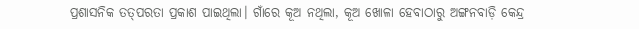ପ୍ରଶାସନିକ ତତ୍‌ପରତା ପ୍ରକାଶ ପାଇଥିଲା। ଗାଁରେ କୂଅ ନଥିଲା, କୂଅ ଖୋଳା ହେବାଠାରୁ ଅଙ୍ଗନବାଡ଼ି କେନ୍ଦ୍ର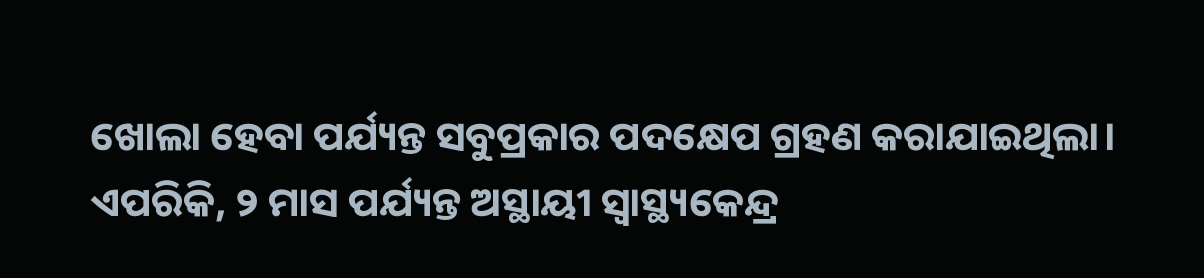ଖୋଲା ହେବା ପର୍ଯ୍ୟନ୍ତ ସବୁପ୍ରକାର ପଦକ୍ଷେପ ଗ୍ରହଣ କରାଯାଇଥିଲା। ଏପରିକି, ୨ ମାସ ପର୍ଯ୍ୟନ୍ତ ଅସ୍ଥାୟୀ ସ୍ବାସ୍ଥ୍ୟକେନ୍ଦ୍ର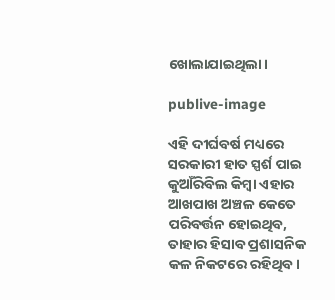ଖୋଲାଯାଇଥିଲା।

publive-image

ଏହି ଦୀର୍ଘବର୍ଷ ମଧ୍ୟରେ ସରକାରୀ ହାତ ସ୍ପର୍ଶ ପାଇ କୁଆଁରିବିଲ କିମ୍ବା ଏହାର ଆଖପାଖ ଅଞ୍ଚଳ କେତେ ପରିବର୍ତ୍ତନ ହୋଇଥିବ, ତାହାର ହିସାବ ପ୍ରଶାସନିକ କଳ ନିକଟରେ ରହିଥିବ।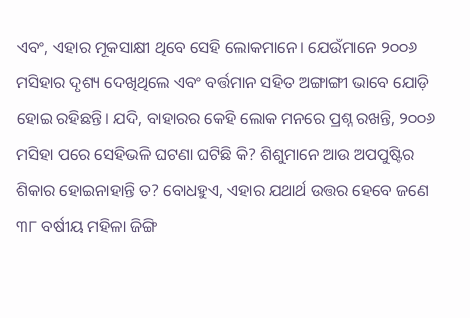ଏବଂ, ଏହାର ମୂକସାକ୍ଷୀ ଥିବେ ସେହି ଲୋକମାନେ। ଯେଉଁମ‌ାନେ ୨୦୦୬ ମସିହାର ଦୃଶ୍ୟ ଦେଖିଥିଲେ ଏବଂ ବର୍ତ୍ତମାନ ସହିତ ଅଙ୍ଗାଙ୍ଗୀ ଭାବେ ଯୋଡ଼ି ହୋଇ ରହିଛନ୍ତି। ଯଦି, ବାହାରର କେହି ଲୋକ ମ‌ନରେ ପ୍ରଶ୍ନ ରଖନ୍ତି, ୨୦୦୬ ମସିହା ପରେ ସେହିଭଳି ଘଟଣା ଘଟିଛି କି? ଶିଶୁମାନେ ଆଉ ଅପପୁଷ୍ଟିର ଶିକାର ହୋଇନାହାନ୍ତି ତ? ବୋଧହୁଏ, ଏହାର ଯଥାର୍ଥ ଉତ୍ତର ହେବେ ଜଣେ ୩୮ ବର୍ଷୀୟ ମହିଳା ଜିଙ୍ଗି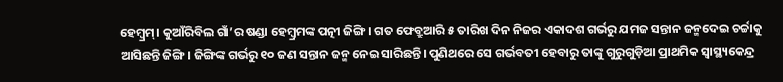ହେମ୍ବ୍ରମ୍‌। କୁଆଁରିବିଲ ଗାଁ’ର ଷଣ୍ଡା ହେମ୍ବ୍ରମଙ୍କ ପତ୍ନୀ ଜିଙ୍ଗି। ଗତ ଫେବ୍ରୁଆରି ୫ ତାରିଖ ଦିନ ନିଜର ଏକାଦଶ ଗର୍ଭରୁ ଯମଜ ସନ୍ତାନ ଜନ୍ମଦେଇ ଚର୍ଚ୍ଚାକୁ ଆସିଛନ୍ତି ଜିଙ୍ଗି। ଜିଙ୍ଗିଙ୍କ ଗର୍ଭରୁ ୧୦ ଜଣ ସନ୍ତାନ ଜନ୍ମ ନେଇ ସାରିଛନ୍ତି। ପୁଣିଥରେ ସେ ଗର୍ଭବତୀ ହେବାରୁ ତାଙ୍କୁ ଗୁରୁଗୁଡ଼ିଆ ପ୍ରାଥମିକ ସ୍ବାସ୍ଥ୍ୟକେନ୍ଦ୍ର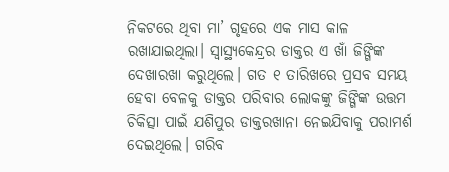ନିକଟରେ ଥିବା ମା’ ଗୃହରେ ଏକ ମାସ କାଳ ରଖାଯାଇଥିଲା। ସ୍ବାସ୍ଥ୍ୟକେନ୍ଦ୍ରର ଡାକ୍ତର ଏ ଖାଁ ଜିଙ୍ଗିଙ୍କ ଦେଖାରଖା କରୁଥିଲେ। ଗତ ୧ ତାରିଖରେ ପ୍ରସବ ସମୟ ହେବା ବେଳକୁ ଡାକ୍ତର ପରିବାର ଲୋକଙ୍କୁ ଜିଙ୍ଗିଙ୍କ ଉତ୍ତମ ଚିକିତ୍ସା ପାଇଁ ଯଶିପୁର ଡାକ୍ତରଖାନା ନେଇଯିବାକୁ ପରାମର୍ଶ ଦେଇଥିଲେ। ଗରିବ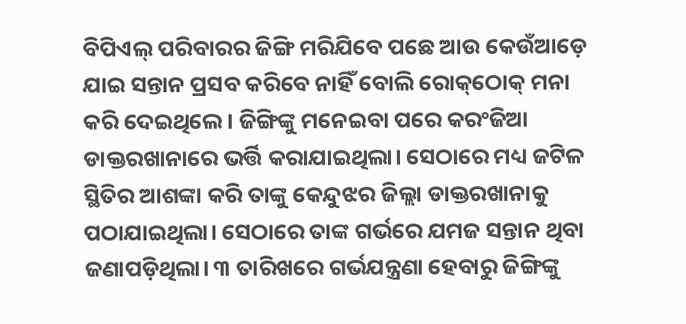ବିପିଏଲ୍ ପରିବାରର ଜିଙ୍ଗି ମରିଯିବେ ପଛେ ଆଉ କେଉଁଆଡ଼େ ଯାଇ ସନ୍ତାନ ପ୍ରସବ କରିବେ ନାହିଁ ବୋଲି ରୋକ୍‌ଠୋକ୍‌ ମନା କରି ଦେଇଥିଲେ। ଜିଙ୍ଗିଙ୍କୁ ମନେଇବା ପରେ କରଂଜିଆ ଡାକ୍ତରଖାନାରେ ଭର୍ତ୍ତି କରାଯାଇଥିଲା। ସେଠାରେ ମଧ୍ୟ ଜଟିଳ ସ୍ଥିତିର ଆଶଙ୍କା କରି ତାଙ୍କୁ କେନ୍ଦୁଝର ଜିଲ୍ଲା ଡାକ୍ତରଖାନାକୁ ପଠାଯାଇଥିଲା। ସେଠାରେ ତାଙ୍କ ଗର୍ଭରେ ଯମଜ ସନ୍ତାନ ଥିବା ଜଣାପଡ଼ିଥିଲା। ୩ ତାରିଖରେ ଗର୍ଭଯନ୍ତ୍ରଣା ହେବାରୁ ଜିଙ୍ଗିଙ୍କୁ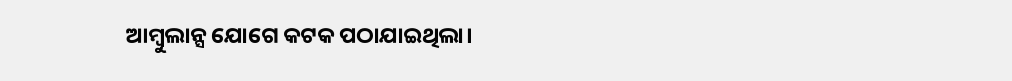ଆମ୍ବୁଲାନ୍ସ ଯୋଗେ କଟକ ପଠାଯାଇଥିଲା।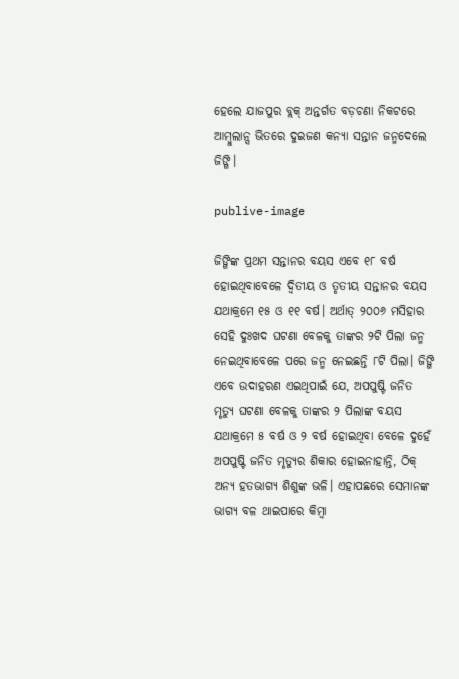ହେଲେ ଯାଜପୁର ବ୍ଲକ୍‌ ଅନ୍ତର୍ଗତ ବଡ଼ଚଣା ନିକଟରେ ଆମ୍ବୁଲାନ୍ସ ଭିତରେ ଦୁଇଜଣ କନ୍ୟା ସନ୍ତାନ ଜନ୍ମଦେଲେ ଜିଙ୍ଗି।

publive-image

ଜିଙ୍ଗିଙ୍କ ପ୍ରଥମ ସନ୍ତାନର ବୟସ ଏବେ ୧୮ ବର୍ଷ ହୋଇଥିବାବେଳେ ଦ୍ବିତୀୟ ଓ ତୃତୀୟ ସନ୍ତାନର ବୟସ ଯଥାକ୍ରମେ ୧୫ ଓ ୧୧ ବର୍ଷ। ଅର୍ଥାତ୍‌ ୨୦୦୬ ମସିହାର ସେହି ଦୁଃଖଦ ଘଟଣା ବେଳକୁ ତାଙ୍କର ୨ଟି ପିଲା ଜନ୍ମ ନେଇଥିବାବେଳେ ପରେ ଜନ୍ମ ନେଇଛନ୍ତି ୮ଟି ପିଲା। ଜିଙ୍ଗି ଏବେ ଉଦାହରଣ ଏଇଥିପାଇଁ ଯେ, ଅପପୁଷ୍ଟି ଜନିତ ମୃତ୍ୟୁ ଘଟଣା ବେଳକୁ ତାଙ୍କର ୨ ପିଲାଙ୍କ ବୟସ ଯଥାକ୍ରମେ ୫ ବର୍ଷ ଓ ୨ ବର୍ଷ ହୋଇଥିବା‌ ବେଳେ ଦୁହେଁ ଅପପୁଷ୍ଟି ଜନିତ ମୃତ୍ୟୁର ଶିକାର ହୋଇନାହାନ୍ତି, ଠିକ୍‌ ଅନ୍ୟ ହତଭାଗ୍ୟ ଶିଶୁଙ୍କ ଭଳି। ଏହାପଛରେ ‌ସେମାନଙ୍କ ଭାଗ୍ୟ ବଳ ଥାଇପାରେ କିମ୍ବା‌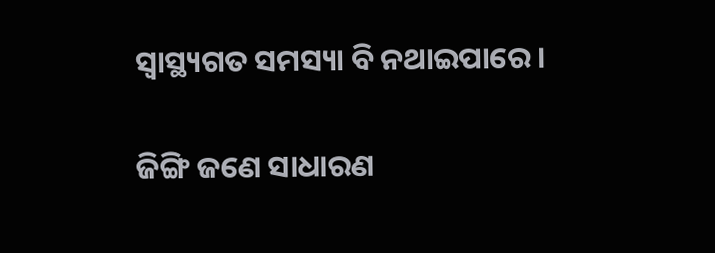ସ୍ବାସ୍ଥ୍ୟଗତ ସମସ୍ୟା ବି ନଥାଇପାରେ।

ଜିଙ୍ଗି ଜଣେ ସାଧାରଣ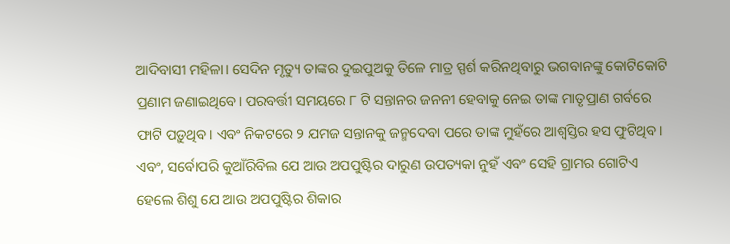ଆଦିବାସୀ ମହିଳା। ସେଦିନ ମୃତ୍ୟୁ ତାଙ୍କର ଦୁଇପୁଅକୁ ତିଳେ ମାତ୍ର ସ୍ପର୍ଶ କରିନଥିବାରୁ ଭଗବାନଙ୍କୁ କୋଟିକୋଟି ପ୍ରଣାମ ଜଣାଇଥିବେ। ପରବର୍ତ୍ତୀ ସମୟରେ ୮ ଟି ସନ୍ତାନର ଜନନୀ ହେବାକୁ ନେଇ ତାଙ୍କ ମାତୃପ୍ରାଣ ଗର୍ବରେ ଫାଟି ପଡ଼ୁଥିବ। ଏବଂ ନିକଟ‌ରେ ୨ ଯମଜ ସନ୍ତାନକୁ ଜନ୍ମଦେବା ପରେ ତାଙ୍କ ମୁହଁରେ ଆଶ୍ବସ୍ତିର ହସ ଫୁଟିଥିବ।
ଏବଂ, ସର୍ବୋପରି କୁଆଁରିବିଲ ଯେ ଆଉ ଅପପୁଷ୍ଟିର ଦାରୁଣ ଉପତ୍ୟକା ନୁହଁ ଏବଂ ସେହି ଗ୍ରାମର ଗୋଟିଏ ହେଲେ ଶିଶୁ ଯେ ଆଉ ଅପପୁଷ୍ଟିର ଶିକାର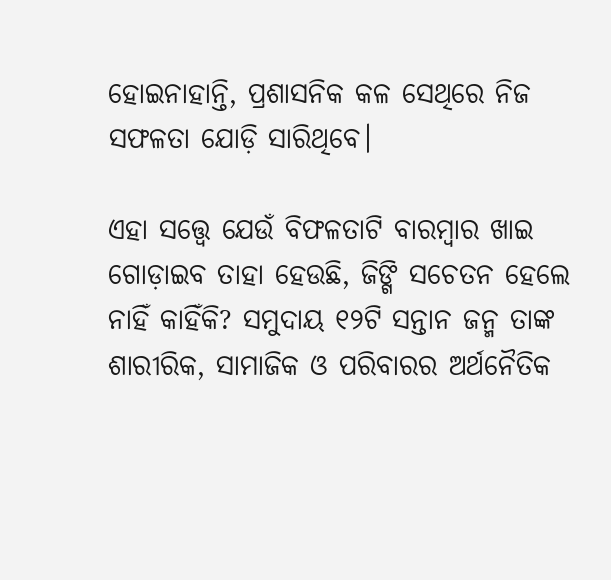ହୋଇନାହାନ୍ତି, ପ୍ରଶାସନିକ କଳ ସେଥିରେ ନିଜ ସଫଳତା ଯୋଡ଼ି ସାରିଥିବେ।

ଏହା ସତ୍ତ୍ବେ ଯେଉଁ ବିଫଳତାଟି ବାରମ୍ବାର ଖାଇ ଗୋଡ଼ାଇବ ତାହା ହେଉଛି, ଜିଙ୍ଗି ସଚେତନ ‌ହେଲେ ନାହିଁ କାହିଁକି? ସମୁଦାୟ ୧୨ଟି ସନ୍ତାନ ଜନ୍ମ ତାଙ୍କ ଶାରୀରିକ, ସାମାଜିକ ଓ ପରିବାରର ଅର୍ଥନୈତିକ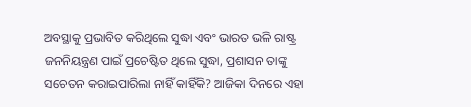ଅବସ୍ଥାକୁ ପ୍ରଭାବିତ କରିଥିଲେ ସୁଦ୍ଧା ଏବଂ ଭାରତ ଭଳି ରାଷ୍ଟ୍ର ଜନନିୟନ୍ତ୍ରଣ ପାଇଁ ପ୍ରଚେଷ୍ଟିତ ଥିଲେ ସୁଦ୍ଧା, ପ୍ରଶାସନ ତାଙ୍କୁ ସଚେତନ କରାଇପାରିଲା ନାହିଁ କାହିଁକି? ଆଜିକା ଦିନରେ ଏହା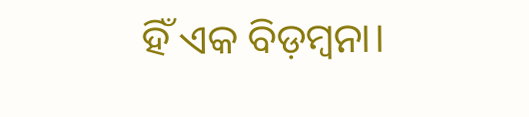ହିଁ ଏକ ବିଡ଼ମ୍ବନା।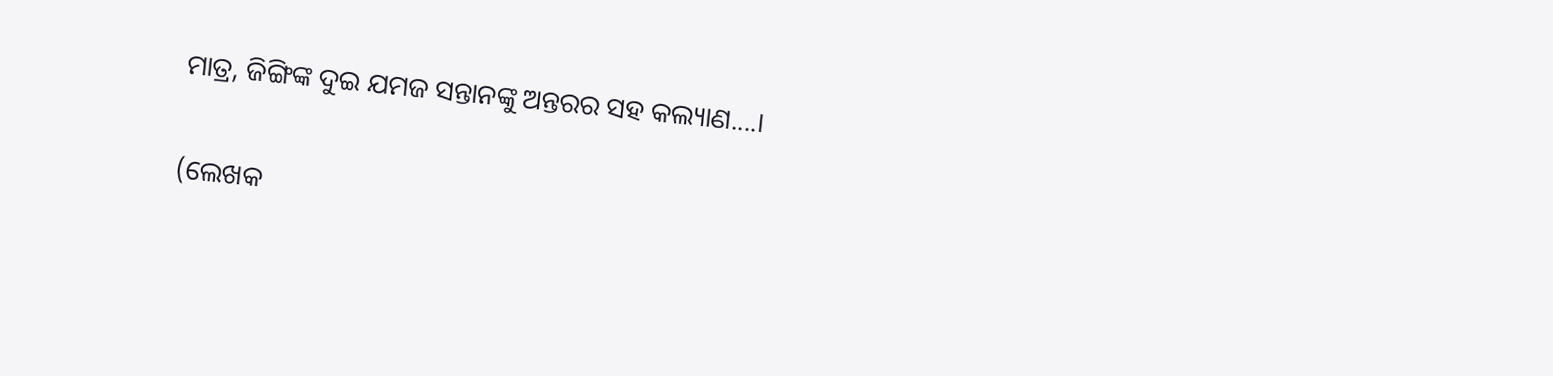ମାତ୍ର, ଜିଙ୍ଗିଙ୍କ ଦୁଇ ଯମଜ ସନ୍ତାନଙ୍କୁ ଅନ୍ତରର ସହ କଲ୍ୟାଣ....।

(ଲେଖକ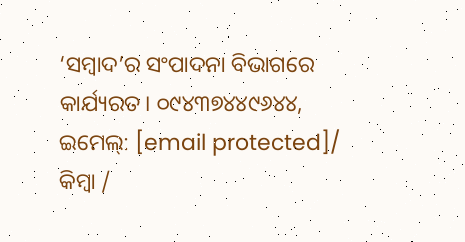‘ସମ୍ବାଦ’ର ସଂପାଦନା ବିଭାଗରେ କାର୍ଯ୍ୟରତ। ୦୯୪୩୭୪୪୯୬୪୪, ଇମେଲ୍‌: [email protected]/ କିମ୍ବା /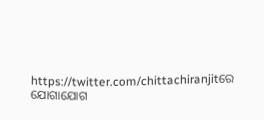https://twitter.com/chittachiranjitରେ ଯୋଗାଯୋଗ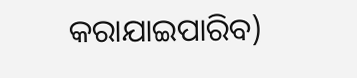କରାଯାଇପାରିବ)